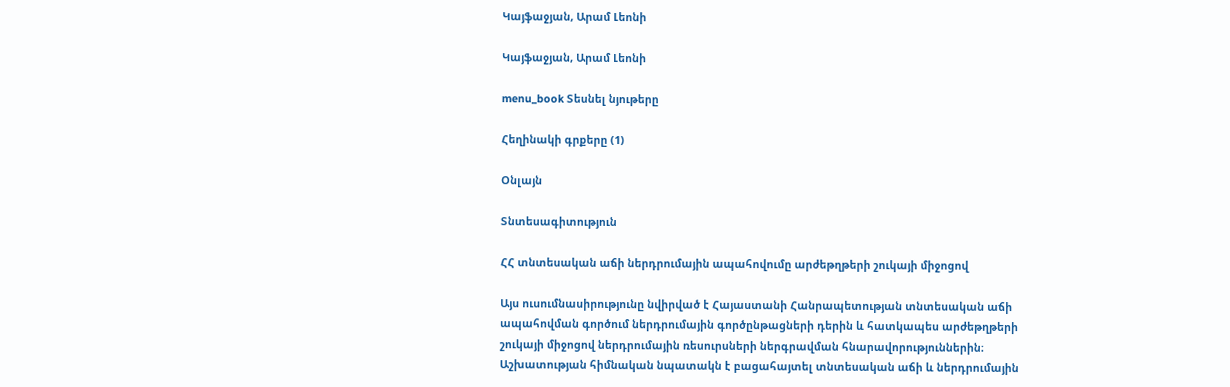Կայֆաջյան, Արամ Լեոնի

Կայֆաջյան, Արամ Լեոնի

menu_book Տեսնել նյութերը

Հեղինակի գրքերը (1)

Օնլայն

Տնտեսագիտություն

ՀՀ տնտեսական աճի ներդրումային ապահովումը արժեթղթերի շուկայի միջոցով

Այս ուսումնասիրությունը նվիրված է Հայաստանի Հանրապետության տնտեսական աճի ապահովման գործում ներդրումային գործընթացների դերին և հատկապես արժեթղթերի շուկայի միջոցով ներդրումային ռեսուրսների ներգրավման հնարավորություններին։ Աշխատության հիմնական նպատակն է բացահայտել տնտեսական աճի և ներդրումային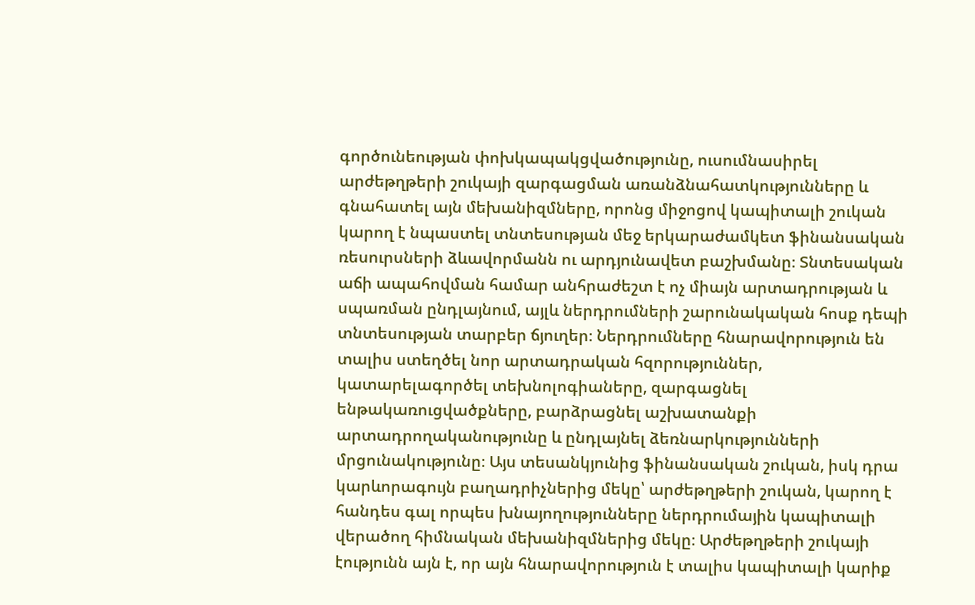գործունեության փոխկապակցվածությունը, ուսումնասիրել արժեթղթերի շուկայի զարգացման առանձնահատկությունները և գնահատել այն մեխանիզմները, որոնց միջոցով կապիտալի շուկան կարող է նպաստել տնտեսության մեջ երկարաժամկետ ֆինանսական ռեսուրսների ձևավորմանն ու արդյունավետ բաշխմանը։ Տնտեսական աճի ապահովման համար անհրաժեշտ է ոչ միայն արտադրության և սպառման ընդլայնում, այլև ներդրումների շարունակական հոսք դեպի տնտեսության տարբեր ճյուղեր։ Ներդրումները հնարավորություն են տալիս ստեղծել նոր արտադրական հզորություններ, կատարելագործել տեխնոլոգիաները, զարգացնել ենթակառուցվածքները, բարձրացնել աշխատանքի արտադրողականությունը և ընդլայնել ձեռնարկությունների մրցունակությունը։ Այս տեսանկյունից ֆինանսական շուկան, իսկ դրա կարևորագույն բաղադրիչներից մեկը՝ արժեթղթերի շուկան, կարող է հանդես գալ որպես խնայողությունները ներդրումային կապիտալի վերածող հիմնական մեխանիզմներից մեկը։ Արժեթղթերի շուկայի էությունն այն է, որ այն հնարավորություն է տալիս կապիտալի կարիք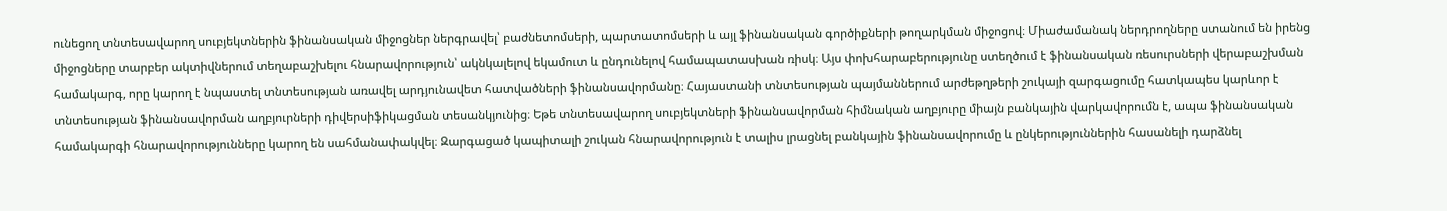ունեցող տնտեսավարող սուբյեկտներին ֆինանսական միջոցներ ներգրավել՝ բաժնետոմսերի, պարտատոմսերի և այլ ֆինանսական գործիքների թողարկման միջոցով։ Միաժամանակ ներդրողները ստանում են իրենց միջոցները տարբեր ակտիվներում տեղաբաշխելու հնարավորություն՝ ակնկալելով եկամուտ և ընդունելով համապատասխան ռիսկ։ Այս փոխհարաբերությունը ստեղծում է ֆինանսական ռեսուրսների վերաբաշխման համակարգ, որը կարող է նպաստել տնտեսության առավել արդյունավետ հատվածների ֆինանսավորմանը։ Հայաստանի տնտեսության պայմաններում արժեթղթերի շուկայի զարգացումը հատկապես կարևոր է տնտեսության ֆինանսավորման աղբյուրների դիվերսիֆիկացման տեսանկյունից։ Եթե տնտեսավարող սուբյեկտների ֆինանսավորման հիմնական աղբյուրը միայն բանկային վարկավորումն է, ապա ֆինանսական համակարգի հնարավորությունները կարող են սահմանափակվել։ Զարգացած կապիտալի շուկան հնարավորություն է տալիս լրացնել բանկային ֆինանսավորումը և ընկերություններին հասանելի դարձնել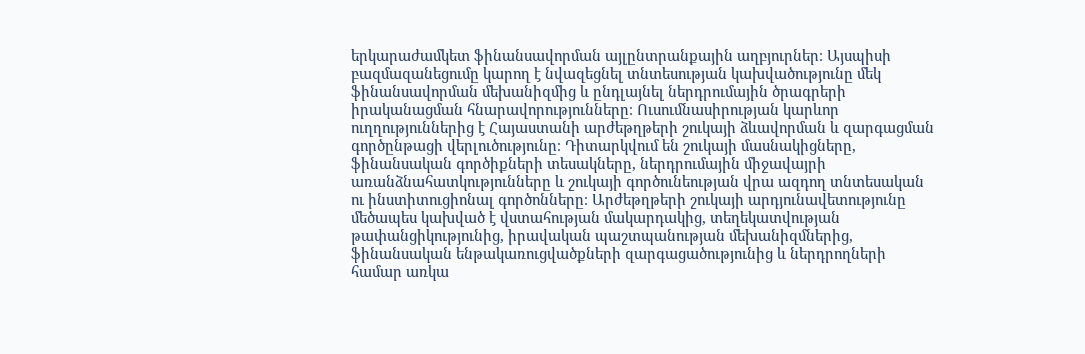երկարաժամկետ ֆինանսավորման այլընտրանքային աղբյուրներ։ Այսպիսի բազմազանեցումը կարող է նվազեցնել տնտեսության կախվածությունը մեկ ֆինանսավորման մեխանիզմից և ընդլայնել ներդրումային ծրագրերի իրականացման հնարավորությունները։ Ուսումնասիրության կարևոր ուղղություններից է Հայաստանի արժեթղթերի շուկայի ձևավորման և զարգացման գործընթացի վերլուծությունը։ Դիտարկվում են շուկայի մասնակիցները, ֆինանսական գործիքների տեսակները, ներդրումային միջավայրի առանձնահատկությունները և շուկայի գործունեության վրա ազդող տնտեսական ու ինստիտուցիոնալ գործոնները։ Արժեթղթերի շուկայի արդյունավետությունը մեծապես կախված է վստահության մակարդակից, տեղեկատվության թափանցիկությունից, իրավական պաշտպանության մեխանիզմներից, ֆինանսական ենթակառուցվածքների զարգացածությունից և ներդրողների համար առկա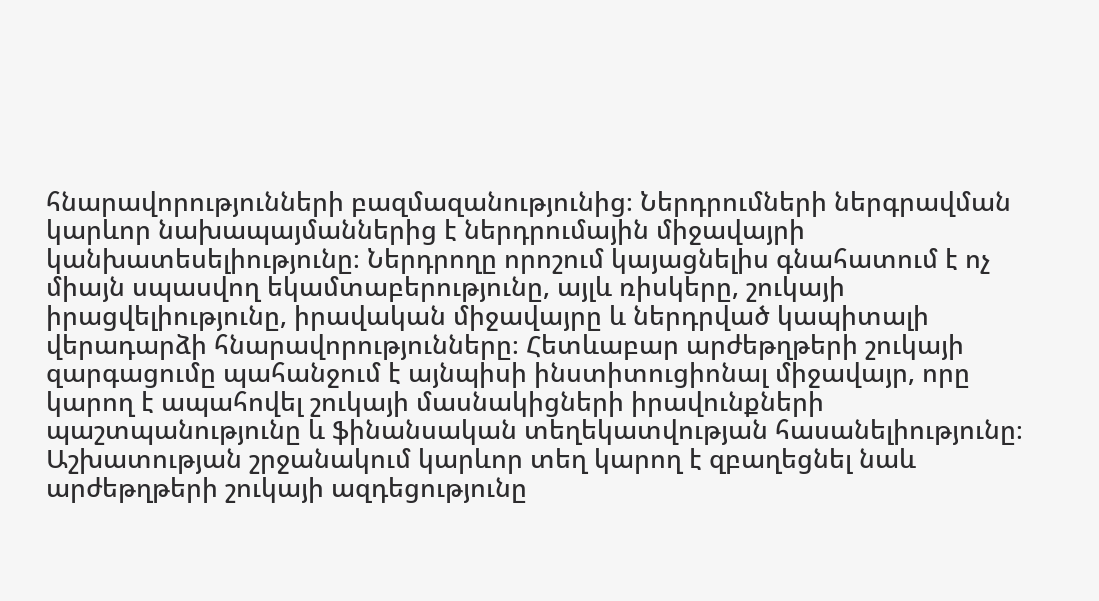հնարավորությունների բազմազանությունից։ Ներդրումների ներգրավման կարևոր նախապայմաններից է ներդրումային միջավայրի կանխատեսելիությունը։ Ներդրողը որոշում կայացնելիս գնահատում է ոչ միայն սպասվող եկամտաբերությունը, այլև ռիսկերը, շուկայի իրացվելիությունը, իրավական միջավայրը և ներդրված կապիտալի վերադարձի հնարավորությունները։ Հետևաբար արժեթղթերի շուկայի զարգացումը պահանջում է այնպիսի ինստիտուցիոնալ միջավայր, որը կարող է ապահովել շուկայի մասնակիցների իրավունքների պաշտպանությունը և ֆինանսական տեղեկատվության հասանելիությունը։ Աշխատության շրջանակում կարևոր տեղ կարող է զբաղեցնել նաև արժեթղթերի շուկայի ազդեցությունը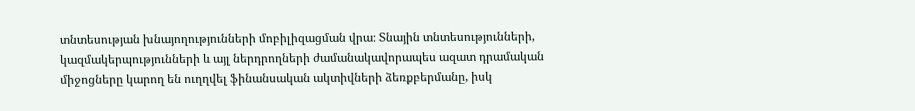տնտեսության խնայողությունների մոբիլիզացման վրա։ Տնային տնտեսությունների, կազմակերպությունների և այլ ներդրողների ժամանակավորապես ազատ դրամական միջոցները կարող են ուղղվել ֆինանսական ակտիվների ձեռքբերմանը, իսկ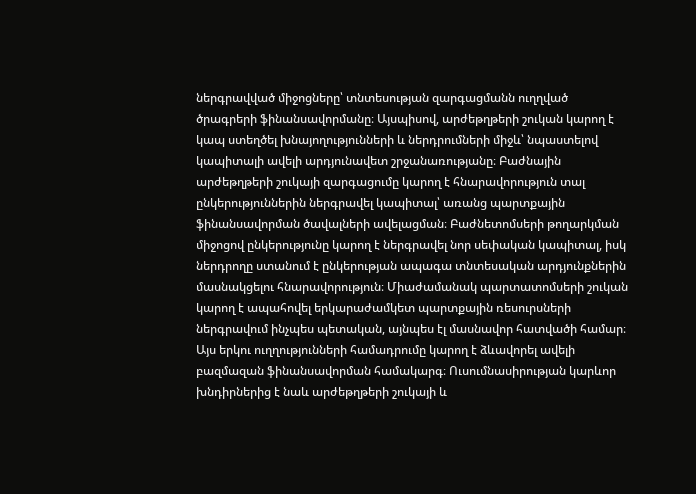ներգրավված միջոցները՝ տնտեսության զարգացմանն ուղղված ծրագրերի ֆինանսավորմանը։ Այսպիսով, արժեթղթերի շուկան կարող է կապ ստեղծել խնայողությունների և ներդրումների միջև՝ նպաստելով կապիտալի ավելի արդյունավետ շրջանառությանը։ Բաժնային արժեթղթերի շուկայի զարգացումը կարող է հնարավորություն տալ ընկերություններին ներգրավել կապիտալ՝ առանց պարտքային ֆինանսավորման ծավալների ավելացման։ Բաժնետոմսերի թողարկման միջոցով ընկերությունը կարող է ներգրավել նոր սեփական կապիտալ, իսկ ներդրողը ստանում է ընկերության ապագա տնտեսական արդյունքներին մասնակցելու հնարավորություն։ Միաժամանակ պարտատոմսերի շուկան կարող է ապահովել երկարաժամկետ պարտքային ռեսուրսների ներգրավում ինչպես պետական, այնպես էլ մասնավոր հատվածի համար։ Այս երկու ուղղությունների համադրումը կարող է ձևավորել ավելի բազմազան ֆինանսավորման համակարգ։ Ուսումնասիրության կարևոր խնդիրներից է նաև արժեթղթերի շուկայի և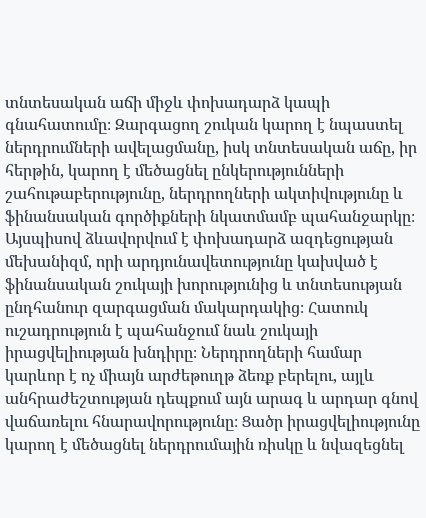տնտեսական աճի միջև փոխադարձ կապի գնահատումը։ Զարգացող շուկան կարող է նպաստել ներդրումների ավելացմանը, իսկ տնտեսական աճը, իր հերթին, կարող է մեծացնել ընկերությունների շահութաբերությունը, ներդրողների ակտիվությունը և ֆինանսական գործիքների նկատմամբ պահանջարկը։ Այսպիսով ձևավորվում է փոխադարձ ազդեցության մեխանիզմ, որի արդյունավետությունը կախված է ֆինանսական շուկայի խորությունից և տնտեսության ընդհանուր զարգացման մակարդակից։ Հատուկ ուշադրություն է պահանջում նաև շուկայի իրացվելիության խնդիրը։ Ներդրողների համար կարևոր է ոչ միայն արժեթուղթ ձեռք բերելու, այլև անհրաժեշտության դեպքում այն արագ և արդար գնով վաճառելու հնարավորությունը։ Ցածր իրացվելիությունը կարող է մեծացնել ներդրումային ռիսկը և նվազեցնել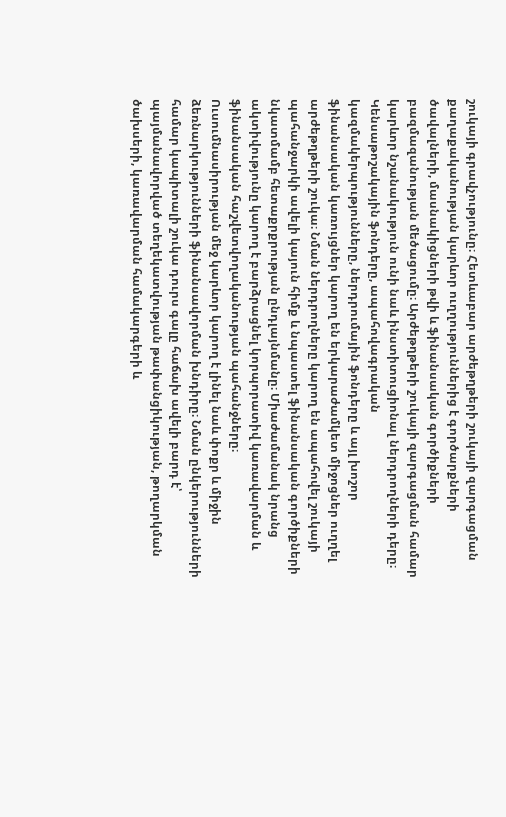շուկայի գրավչությունը։ Հետևաբար արժեթղթերի շուկայի զարգացման քաղաքականության կարևոր ուղղություններից է գործարքների ծավալների, մասնակիցների թվի և ֆինանսական գործիքների բազմազանության մեծացումը։ Արժեթղթերի շուկայի զարգացման համար կարևոր նշանակություն ունի նաև ինստիտուցիոնալ ներդրողների դերը։ Կենսաթոշակային ֆոնդերը, ապահովագրական կազմակերպությունները, ներդրումային ֆոնդերը և այլ խոշոր ֆինանսական կառույցներ կարող են երկարաժամկետ միջոցներ ուղղել արժեթղթերի շուկա։ Նման ներդրողները կարող են ապահովել շուկայի պահանջարկի ավելի կայուն հիմք և նպաստել ֆինանսական գործիքների նկատմամբ հետաքրքրության ընդլայնմանը։ Միաժամանակ նրանց ակտիվությունը կարող է բարձրացնել կորպորատիվ կառավարման և ֆինանսական հաշվետվողականության պահանջները։ Ուսումնասիրության մեջ կարևոր կարող է լինել նաև փոքր և միջին ձեռնարկությունների ֆինանսավորման խնդիրը։ Նման ընկերությունների համար կապիտալի շուկա դուրս գալը հաճախ ավելի բարդ է՝ պայմանավորված տեղեկատվության թափանցիկության, թողարկման ծախսերի, կառավարման համակարգերի և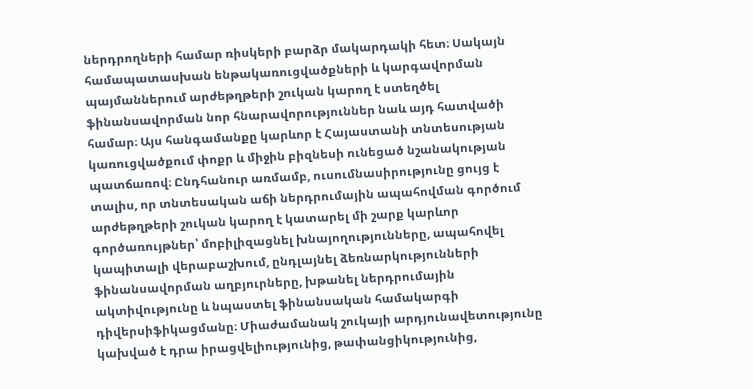ներդրողների համար ռիսկերի բարձր մակարդակի հետ։ Սակայն համապատասխան ենթակառուցվածքների և կարգավորման պայմաններում արժեթղթերի շուկան կարող է ստեղծել ֆինանսավորման նոր հնարավորություններ նաև այդ հատվածի համար։ Այս հանգամանքը կարևոր է Հայաստանի տնտեսության կառուցվածքում փոքր և միջին բիզնեսի ունեցած նշանակության պատճառով։ Ընդհանուր առմամբ, ուսումնասիրությունը ցույց է տալիս, որ տնտեսական աճի ներդրումային ապահովման գործում արժեթղթերի շուկան կարող է կատարել մի շարք կարևոր գործառույթներ՝ մոբիլիզացնել խնայողությունները, ապահովել կապիտալի վերաբաշխում, ընդլայնել ձեռնարկությունների ֆինանսավորման աղբյուրները, խթանել ներդրումային ակտիվությունը և նպաստել ֆինանսական համակարգի դիվերսիֆիկացմանը։ Միաժամանակ շուկայի արդյունավետությունը կախված է դրա իրացվելիությունից, թափանցիկությունից,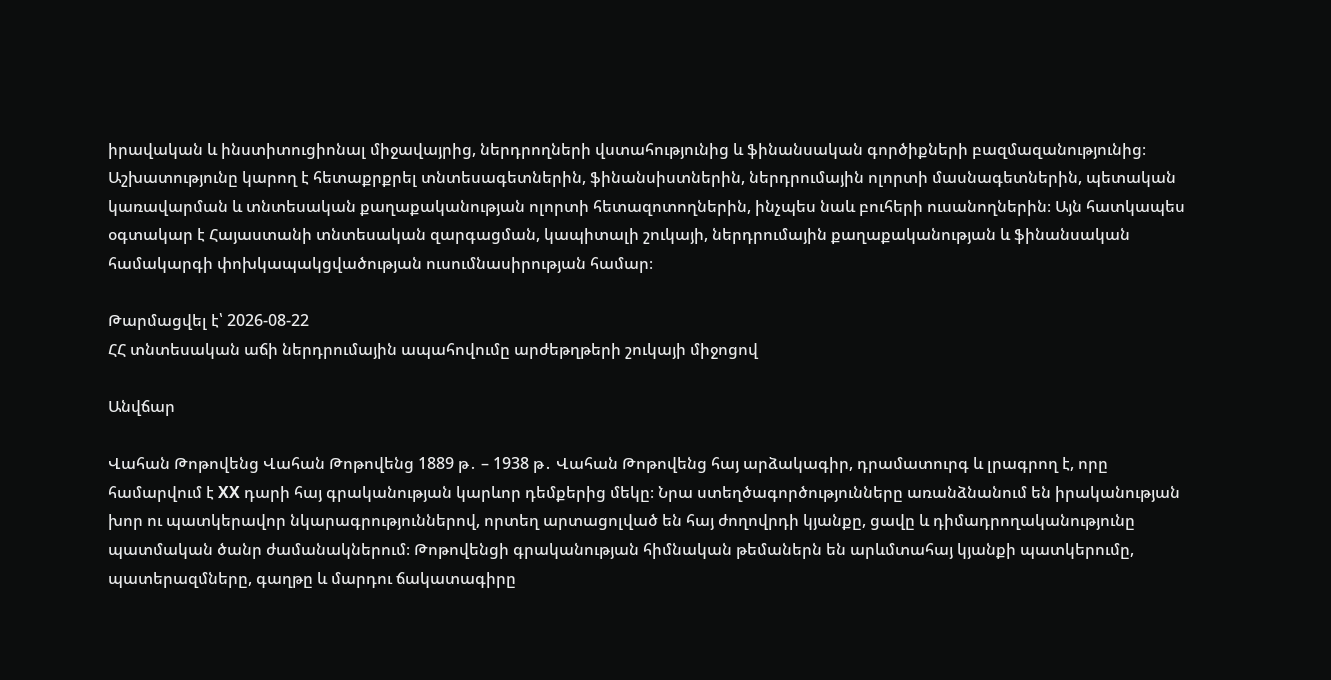իրավական և ինստիտուցիոնալ միջավայրից, ներդրողների վստահությունից և ֆինանսական գործիքների բազմազանությունից։ Աշխատությունը կարող է հետաքրքրել տնտեսագետներին, ֆինանսիստներին, ներդրումային ոլորտի մասնագետներին, պետական կառավարման և տնտեսական քաղաքականության ոլորտի հետազոտողներին, ինչպես նաև բուհերի ուսանողներին։ Այն հատկապես օգտակար է Հայաստանի տնտեսական զարգացման, կապիտալի շուկայի, ներդրումային քաղաքականության և ֆինանսական համակարգի փոխկապակցվածության ուսումնասիրության համար։

Թարմացվել է՝ 2026-08-22
ՀՀ տնտեսական աճի ներդրումային ապահովումը արժեթղթերի շուկայի միջոցով

Անվճար

Վահան Թոթովենց Վահան Թոթովենց 1889 թ․ – 1938 թ․ Վահան Թոթովենց հայ արձակագիր, դրամատուրգ և լրագրող է, որը համարվում է XX դարի հայ գրականության կարևոր դեմքերից մեկը։ Նրա ստեղծագործությունները առանձնանում են իրականության խոր ու պատկերավոր նկարագրություններով, որտեղ արտացոլված են հայ ժողովրդի կյանքը, ցավը և դիմադրողականությունը պատմական ծանր ժամանակներում։ Թոթովենցի գրականության հիմնական թեմաներն են արևմտահայ կյանքի պատկերումը, պատերազմները, գաղթը և մարդու ճակատագիրը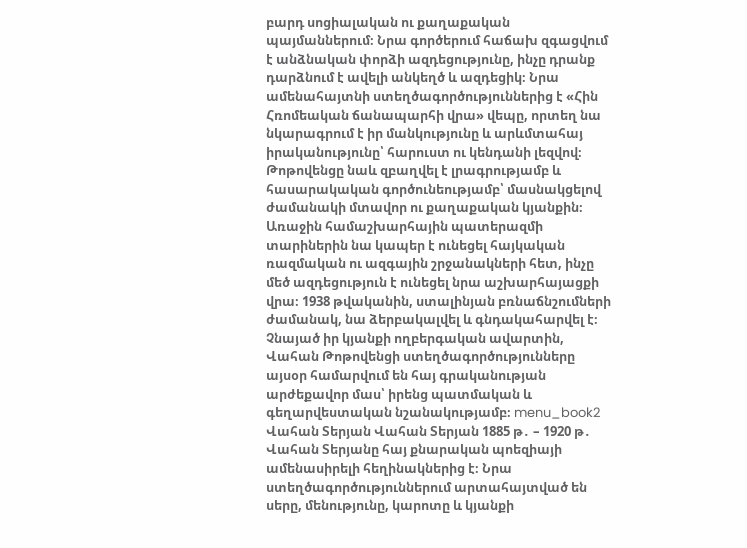բարդ սոցիալական ու քաղաքական պայմաններում։ Նրա գործերում հաճախ զգացվում է անձնական փորձի ազդեցությունը, ինչը դրանք դարձնում է ավելի անկեղծ և ազդեցիկ։ Նրա ամենահայտնի ստեղծագործություններից է «Հին Հռոմեական ճանապարհի վրա» վեպը, որտեղ նա նկարագրում է իր մանկությունը և արևմտահայ իրականությունը՝ հարուստ ու կենդանի լեզվով։ Թոթովենցը նաև զբաղվել է լրագրությամբ և հասարակական գործունեությամբ՝ մասնակցելով ժամանակի մտավոր ու քաղաքական կյանքին։ Առաջին համաշխարհային պատերազմի տարիներին նա կապեր է ունեցել հայկական ռազմական ու ազգային շրջանակների հետ, ինչը մեծ ազդեցություն է ունեցել նրա աշխարհայացքի վրա։ 1938 թվականին, ստալինյան բռնաճնշումների ժամանակ, նա ձերբակալվել և գնդակահարվել է։ Չնայած իր կյանքի ողբերգական ավարտին, Վահան Թոթովենցի ստեղծագործությունները այսօր համարվում են հայ գրականության արժեքավոր մաս՝ իրենց պատմական և գեղարվեստական նշանակությամբ։ menu_book2 Վահան Տերյան Վահան Տերյան 1885 թ․ – 1920 թ․ Վահան Տերյանը հայ քնարական պոեզիայի ամենասիրելի հեղինակներից է։ Նրա ստեղծագործություններում արտահայտված են սերը, մենությունը, կարոտը և կյանքի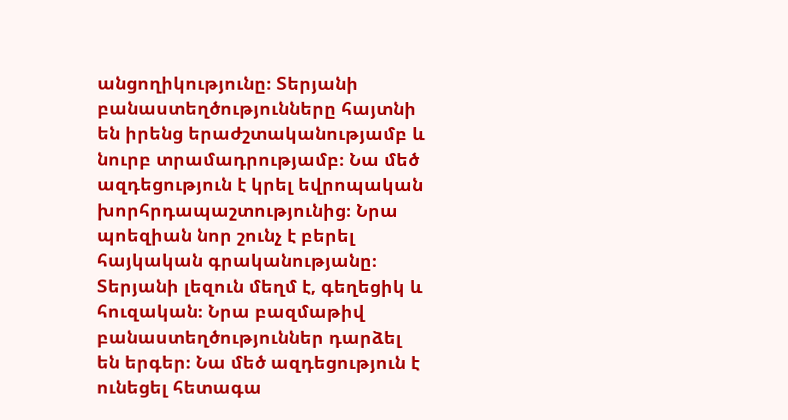անցողիկությունը։ Տերյանի բանաստեղծությունները հայտնի են իրենց երաժշտականությամբ և նուրբ տրամադրությամբ։ Նա մեծ ազդեցություն է կրել եվրոպական խորհրդապաշտությունից։ Նրա պոեզիան նոր շունչ է բերել հայկական գրականությանը։ Տերյանի լեզուն մեղմ է, գեղեցիկ և հուզական։ Նրա բազմաթիվ բանաստեղծություններ դարձել են երգեր։ Նա մեծ ազդեցություն է ունեցել հետագա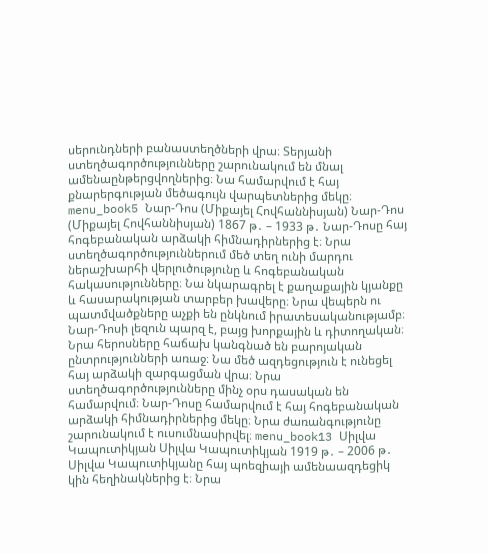սերունդների բանաստեղծների վրա։ Տերյանի ստեղծագործությունները շարունակում են մնալ ամենաընթերցվողներից։ Նա համարվում է հայ քնարերգության մեծագույն վարպետներից մեկը։ menu_book5 Նար-Դոս (Միքայել Հովհաննիսյան) Նար-Դոս (Միքայել Հովհաննիսյան) 1867 թ․ – 1933 թ․ Նար-Դոսը հայ հոգեբանական արձակի հիմնադիրներից է։ Նրա ստեղծագործություններում մեծ տեղ ունի մարդու ներաշխարհի վերլուծությունը և հոգեբանական հակասությունները։ Նա նկարագրել է քաղաքային կյանքը և հասարակության տարբեր խավերը։ Նրա վեպերն ու պատմվածքները աչքի են ընկնում իրատեսականությամբ։ Նար-Դոսի լեզուն պարզ է, բայց խորքային և դիտողական։ Նրա հերոսները հաճախ կանգնած են բարոյական ընտրությունների առաջ։ Նա մեծ ազդեցություն է ունեցել հայ արձակի զարգացման վրա։ Նրա ստեղծագործությունները մինչ օրս դասական են համարվում։ Նար-Դոսը համարվում է հայ հոգեբանական արձակի հիմնադիրներից մեկը։ Նրա ժառանգությունը շարունակում է ուսումնասիրվել։ menu_book13 Սիլվա Կապուտիկյան Սիլվա Կապուտիկյան 1919 թ․ – 2006 թ․ Սիլվա Կապուտիկյանը հայ պոեզիայի ամենաազդեցիկ կին հեղինակներից է։ Նրա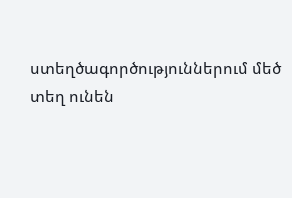ստեղծագործություններում մեծ տեղ ունեն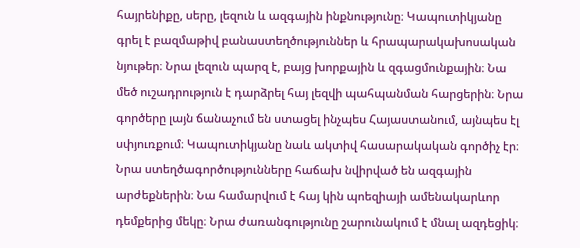հայրենիքը, սերը, լեզուն և ազգային ինքնությունը։ Կապուտիկյանը գրել է բազմաթիվ բանաստեղծություններ և հրապարակախոսական նյութեր։ Նրա լեզուն պարզ է, բայց խորքային և զգացմունքային։ Նա մեծ ուշադրություն է դարձրել հայ լեզվի պահպանման հարցերին։ Նրա գործերը լայն ճանաչում են ստացել ինչպես Հայաստանում, այնպես էլ սփյուռքում։ Կապուտիկյանը նաև ակտիվ հասարակական գործիչ էր։ Նրա ստեղծագործությունները հաճախ նվիրված են ազգային արժեքներին։ Նա համարվում է հայ կին պոեզիայի ամենակարևոր դեմքերից մեկը։ Նրա ժառանգությունը շարունակում է մնալ ազդեցիկ։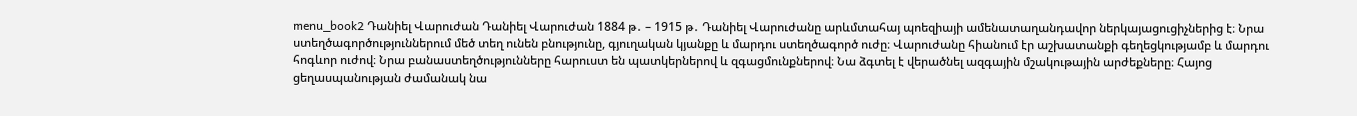menu_book2 Դանիել Վարուժան Դանիել Վարուժան 1884 թ․ – 1915 թ․ Դանիել Վարուժանը արևմտահայ պոեզիայի ամենատաղանդավոր ներկայացուցիչներից է։ Նրա ստեղծագործություններում մեծ տեղ ունեն բնությունը, գյուղական կյանքը և մարդու ստեղծագործ ուժը։ Վարուժանը հիանում էր աշխատանքի գեղեցկությամբ և մարդու հոգևոր ուժով։ Նրա բանաստեղծությունները հարուստ են պատկերներով և զգացմունքներով։ Նա ձգտել է վերածնել ազգային մշակութային արժեքները։ Հայոց ցեղասպանության ժամանակ նա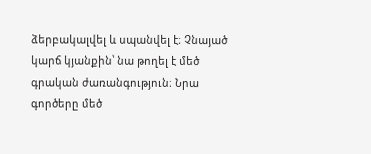ձերբակալվել և սպանվել է։ Չնայած կարճ կյանքին՝ նա թողել է մեծ գրական ժառանգություն։ Նրա գործերը մեծ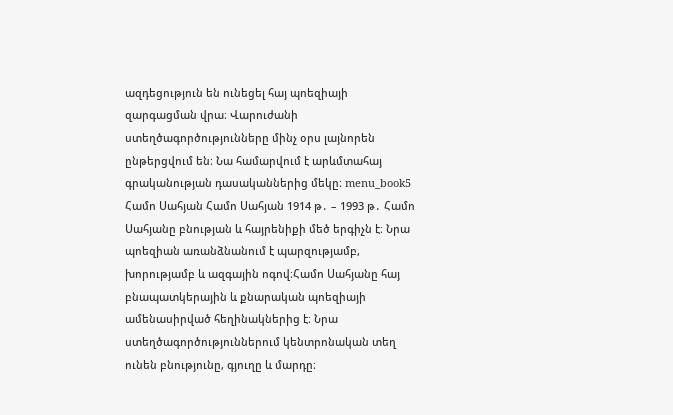ազդեցություն են ունեցել հայ պոեզիայի զարգացման վրա։ Վարուժանի ստեղծագործությունները մինչ օրս լայնորեն ընթերցվում են։ Նա համարվում է արևմտահայ գրականության դասականներից մեկը։ menu_book5 Համո Սահյան Համո Սահյան 1914 թ․ – 1993 թ․ Համո Սահյանը բնության և հայրենիքի մեծ երգիչն է։ Նրա պոեզիան առանձնանում է պարզությամբ, խորությամբ և ազգային ոգով։Համո Սահյանը հայ բնապատկերային և քնարական պոեզիայի ամենասիրված հեղինակներից է։ Նրա ստեղծագործություններում կենտրոնական տեղ ունեն բնությունը, գյուղը և մարդը։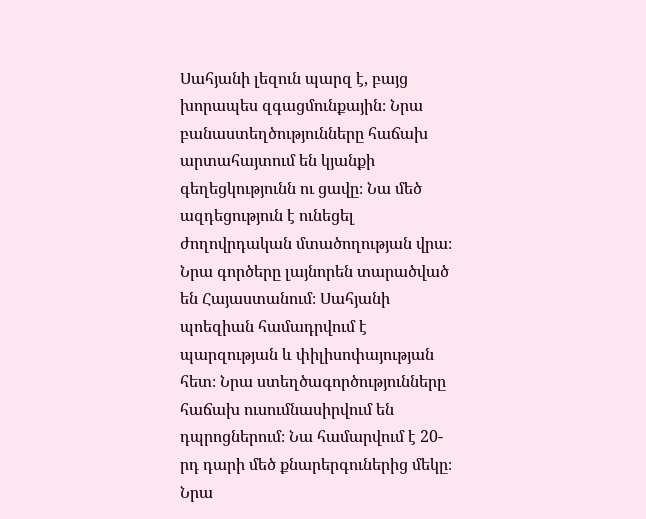Սահյանի լեզուն պարզ է, բայց խորապես զգացմունքային։ Նրա բանաստեղծությունները հաճախ արտահայտում են կյանքի գեղեցկությունն ու ցավը։ Նա մեծ ազդեցություն է ունեցել ժողովրդական մտածողության վրա։ Նրա գործերը լայնորեն տարածված են Հայաստանում։ Սահյանի պոեզիան համադրվում է պարզության և փիլիսոփայության հետ։ Նրա ստեղծագործությունները հաճախ ուսումնասիրվում են դպրոցներում։ Նա համարվում է 20-րդ դարի մեծ քնարերգուներից մեկը։ Նրա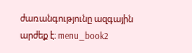ժառանգությունը ազգային արժեք է։ menu_book2